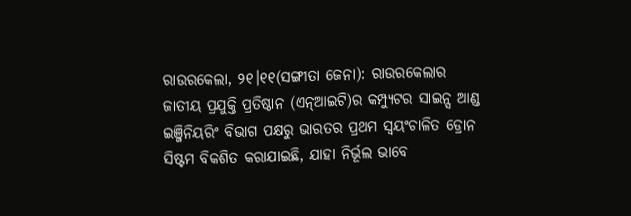ରାଉରକେଲା, ୨୧।୧୧(ସଙ୍ଗୀତା ଜେନା): ରାଉରକେଲାର ଜାତୀୟ ପ୍ରଯୁକ୍ତି ପ୍ରତିଷ୍ଠାନ (ଏନ୍ଆଇଟି)ର କମ୍ପ୍ୟୁଟର ସାଇନ୍ସ ଆଣ୍ଡ ଇଞ୍ଜିନିୟରିଂ ବିଭାଗ ପକ୍ଷରୁ ଭାରତର ପ୍ରଥମ ସ୍ବୟଂଚାଳିତ ଡ୍ରୋନ ସିଷ୍ଟମ ବିକଶିତ କରାଯାଇଛି, ଯାହା ନିର୍ଭୂଲ ଭାବେ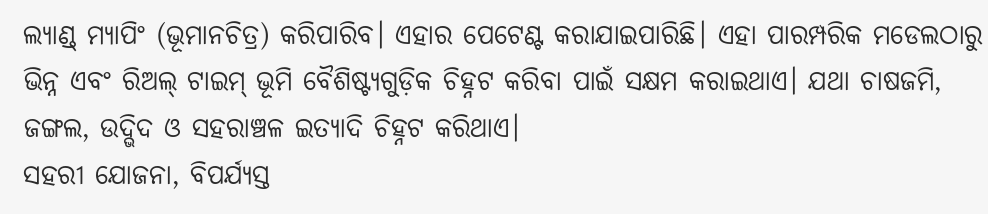ଲ୍ୟାଣ୍ଡ୍ ମ୍ୟାପିଂ (ଭୂମାନଚିତ୍ର) କରିପାରିବ। ଏହାର ପେଟେଣ୍ଟ କରାଯାଇପାରିଛି। ଏହା ପାରମ୍ପରିକ ମଡେଲଠାରୁ ଭିନ୍ନ ଏବଂ ରିଅଲ୍ ଟାଇମ୍ ଭୂମି ବୈଶିଷ୍ଟ୍ୟଗୁଡ଼ିକ ଚିହ୍ନଟ କରିବା ପାଇଁ ସକ୍ଷମ କରାଇଥାଏ। ଯଥା ଚାଷଜମି, ଜଙ୍ଗଲ, ଉଦ୍ଭିଦ ଓ ସହରାଞ୍ଚଳ ଇତ୍ୟାଦି ଚିହ୍ନଟ କରିଥାଏ।
ସହରୀ ଯୋଜନା, ବିପର୍ଯ୍ୟସ୍ତ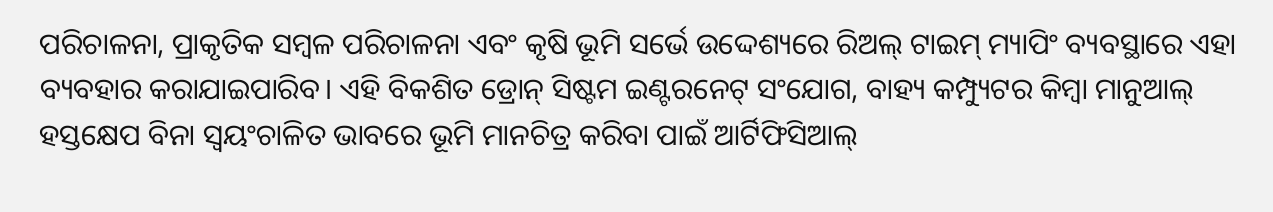ପରିଚାଳନା, ପ୍ରାକୃତିକ ସମ୍ବଳ ପରିଚାଳନା ଏବଂ କୃଷି ଭୂମି ସର୍ଭେ ଉଦ୍ଦେଶ୍ୟରେ ରିଅଲ୍ ଟାଇମ୍ ମ୍ୟାପିଂ ବ୍ୟବସ୍ଥାରେ ଏହା ବ୍ୟବହାର କରାଯାଇପାରିବ। ଏହି ବିକଶିତ ଡ୍ରୋନ୍ ସିଷ୍ଟମ ଇଣ୍ଟରନେଟ୍ ସଂଯୋଗ, ବାହ୍ୟ କମ୍ପ୍ୟୁଟର କିମ୍ବା ମାନୁଆଲ୍ ହସ୍ତକ୍ଷେପ ବିନା ସ୍ବୟଂଚାଳିତ ଭାବରେ ଭୂମି ମାନଚିତ୍ର କରିବା ପାଇଁ ଆର୍ଟିଫିସିଆଲ୍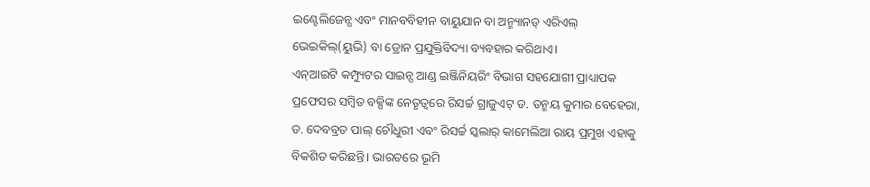ଇଣ୍ଟେଲିଜେନ୍ସ ଏବଂ ମାନବବିହୀନ ବାୟୁଯାନ ବା ଅନ୍ମ୍ୟାନଡ୍ ଏରିଏଲ୍ ଭେଇକିଲ୍(ୟୁଭି) ବା ଡ୍ରୋନ ପ୍ରଯୁକ୍ତିବିଦ୍ୟା ବ୍ୟବହାର କରିଥାଏ।
ଏନ୍ଆଇଟି କମ୍ପ୍ୟୁଟର ସାଇନ୍ସ ଆଣ୍ଡ ଇଞ୍ଜିନିୟରିଂ ବିଭାଗ ସହଯୋଗୀ ପ୍ରାଧ୍ୟାପକ ପ୍ରଫେସର ସମ୍ବିତ ବକ୍ସିଙ୍କ ନେତୃତ୍ୱରେ ରିସର୍ଚ୍ଚ ଗ୍ରାଜୁଏଟ୍ ଡ. ତନ୍ମୟ କୁମାର ବେହେରା, ଡ. ଦେବବ୍ରତ ପାଲ୍ ଚୌଧୁରୀ ଏବଂ ରିସର୍ଚ୍ଚ ସ୍କଲାର୍ କାମେଲିଆ ରାୟ ପ୍ରମୁଖ ଏହାକୁ ବିକଶିତ କରିଛନ୍ତି। ଭାରତରେ ଭୂମି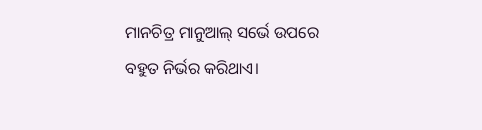ମାନଚିତ୍ର ମାନୁଆଲ୍ ସର୍ଭେ ଉପରେ ବହୁତ ନିର୍ଭର କରିଥାଏ।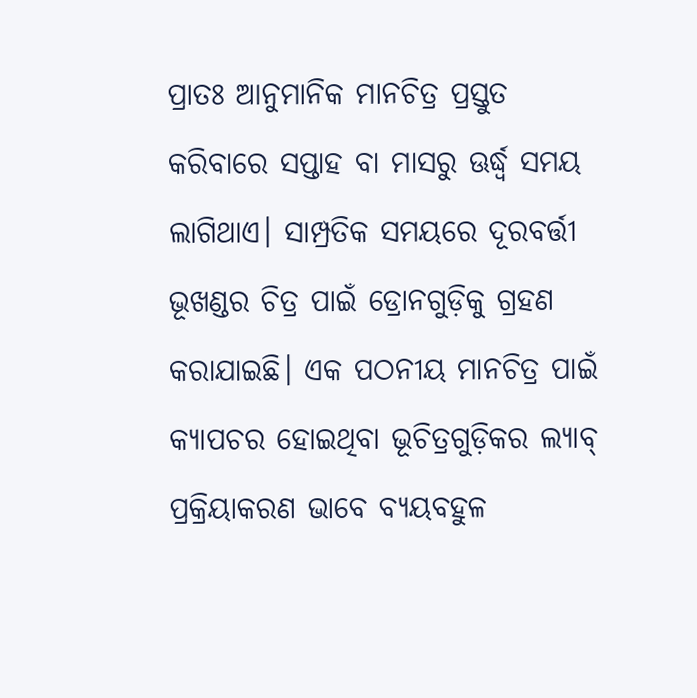ପ୍ରାତଃ ଆନୁମାନିକ ମାନଚିତ୍ର ପ୍ରସ୍ତୁତ କରିବାରେ ସପ୍ତାହ ବା ମାସରୁ ଊର୍ଦ୍ଧ୍ୱ ସମୟ ଲାଗିଥାଏ। ସାମ୍ପ୍ରତିକ ସମୟରେ ଦୂରବର୍ତ୍ତୀ ଭୂଖଣ୍ଡର ଚିତ୍ର ପାଇଁ ଡ୍ରୋନଗୁଡ଼ିକୁ ଗ୍ରହଣ କରାଯାଇଛି। ଏକ ପଠନୀୟ ମାନଚିତ୍ର ପାଇଁ କ୍ୟାପଚର ହୋଇଥିବା ଭୂଚିତ୍ରଗୁଡ଼ିକର ଲ୍ୟାବ୍ ପ୍ରକ୍ରିୟାକରଣ ଭାବେ ବ୍ୟୟବହୁଳ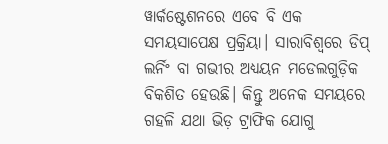ୱାର୍କଷ୍ଟେଶନରେ ଏବେ ବି ଏକ ସମୟସାପେକ୍ଷ ପ୍ରକ୍ରିୟା। ସାରାବିଶ୍ୱରେ ଡିପ୍ ଲର୍ନିଂ ବା ଗଭୀର ଅଧ୍ୟୟନ ମଡେଲଗୁଡ଼ିକ ବିକଶିତ ହେଉଛି। କିନ୍ତୁ ଅନେକ ସମୟରେ ଗହଳି ଯଥା ଭିଡ଼ ଟ୍ରାଫିକ ଯୋଗୁ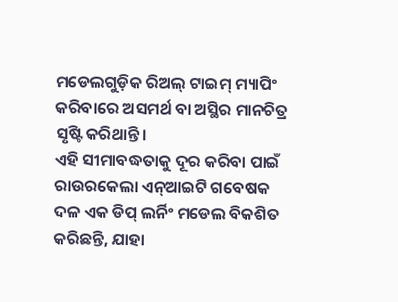ମଡେଲଗୁଡ଼ିକ ରିଅଲ୍ ଟାଇମ୍ ମ୍ୟାପିଂ କରିବାରେ ଅସମର୍ଥ ବା ଅସ୍ଥିର ମାନଚିତ୍ର ସୃଷ୍ଟି କରିଥାନ୍ତି।
ଏହି ସୀମାବଦ୍ଧତାକୁ ଦୂର କରିବା ପାଇଁ ରାଉରକେଲା ଏନ୍ଆଇଟି ଗବେଷକ ଦଳ ଏକ ଡିପ୍ ଲର୍ନିଂ ମଡେଲ ବିକଶିତ କରିଛନ୍ତି, ଯାହା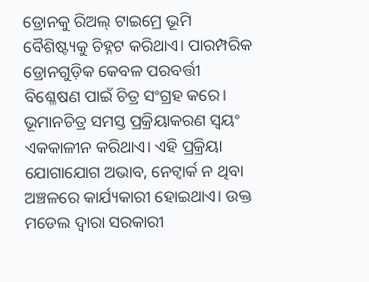ଡ୍ରୋନକୁ ରିଅଲ୍ ଟାଇମ୍ରେ ଭୂମି ବୈଶିଷ୍ଟ୍ୟକୁ ଚିହ୍ନଟ କରିଥାଏ। ପାରମ୍ପରିକ ଡ୍ରୋନଗୁଡ଼ିକ କେବଳ ପରବର୍ତ୍ତୀ ବିଶ୍ଳେଷଣ ପାଇଁ ଚିତ୍ର ସଂଗ୍ରହ କରେ। ଭୂମାନଚିତ୍ର ସମସ୍ତ ପ୍ରକ୍ରିୟାକରଣ ସ୍ବୟଂ ଏକକାଳୀନ କରିଥାଏ। ଏହି ପ୍ରକ୍ରିୟା ଯୋଗାଯୋଗ ଅଭାବ, ନେଟ୍ୱାର୍କ ନ ଥିବା ଅଞ୍ଚଳରେ କାର୍ଯ୍ୟକାରୀ ହୋଇଥାଏ। ଉକ୍ତ ମଡେଲ ଦ୍ୱାରା ସରକାରୀ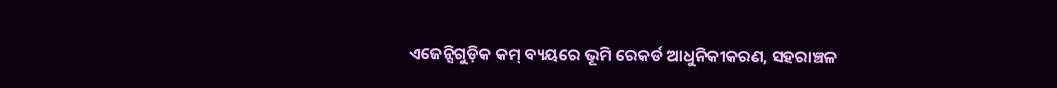ଏଜେନ୍ସିଗୁଡ଼ିକ କମ୍ ବ୍ୟୟରେ ଭୂମି ରେକର୍ଡ ଆଧୁନିକୀକରଣ, ସହରାଞ୍ଚଳ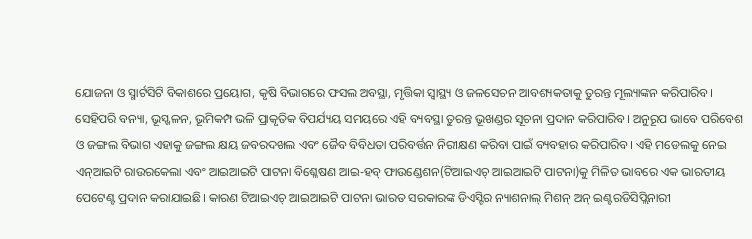ଯୋଜନା ଓ ସ୍ମାର୍ଟସିଟି ବିକାଶରେ ପ୍ରୟୋଗ, କୃଷି ବିଭାଗରେ ଫସଲ ଅବସ୍ଥା, ମୃତ୍ତିକା ସ୍ବାସ୍ଥ୍ୟ ଓ ଜଳସେଚନ ଆବଶ୍ୟକତାକୁ ତୁରନ୍ତ ମୂଲ୍ୟାଙ୍କନ କରିପାରିବ।
ସେହିପରି ବନ୍ୟା, ଭୂସ୍ଖଳନ, ଭୂମିକମ୍ପ ଭଳି ପ୍ରାକୃତିକ ବିପର୍ଯ୍ୟୟ ସମୟରେ ଏହି ବ୍ୟବସ୍ଥା ତୁରନ୍ତ ଭୂଖଣ୍ଡର ସୂଚନା ପ୍ରଦାନ କରିପାରିବ। ଅନୁରୂପ ଭାବେ ପରିବେଶ ଓ ଜଙ୍ଗଲ ବିଭାଗ ଏହାକୁ ଜଙ୍ଗଲ କ୍ଷୟ ଜବରଦଖଲ ଏବଂ ଜୈବ ବିବିଧତା ପରିବର୍ତ୍ତନ ନିରୀକ୍ଷଣ କରିବା ପାଇଁ ବ୍ୟବହାର କରିପାରିବ। ଏହି ମଡେଲକୁ ନେଇ ଏନ୍ଆଇଟି ରାଉରକେଲା ଏବଂ ଆଇଆଇଟି ପାଟନା ବିଶ୍ଳେଷଣ ଆଇ-ହବ୍ ଫାଉଣ୍ଡେଶନ(ଟିଆଇଏଚ୍ ଆଇଆଇଟି ପାଟନା)କୁ ମିଳିତ ଭାବରେ ଏକ ଭାରତୀୟ ପେଟେଣ୍ଟ ପ୍ରଦାନ କରାଯାଇଛି। କାରଣ ଟିଆଇଏଚ୍ ଆଇଆଇଟି ପାଟନା ଭାରତ ସରକାରଙ୍କ ଡିଏସ୍ଟିର ନ୍ୟାଶନାଲ୍ ମିଶନ୍ ଅନ୍ ଇଣ୍ଟରଡିସିପ୍ଲିନାରୀ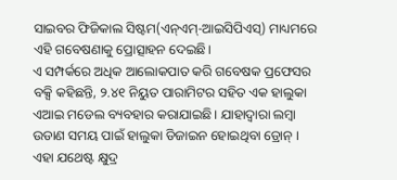ସାଇବର ଫିଜିକାଲ ସିଷ୍ଟମ(ଏନ୍ଏମ୍-ଆଇସିପିଏସ୍) ମାଧ୍ୟମରେ ଏହି ଗବେଷଣାକୁ ପ୍ରୋତ୍ସାହନ ଦେଇଛି।
ଏ ସମ୍ପର୍କରେ ଅଧିକ ଆଲୋକପାତ କରି ଗବେଷକ ପ୍ରଫେସର ବକ୍ସି କହିଛନ୍ତି, ୨.୪୧ ନିୟୁତ ପାରାମିଟର ସହିତ ଏକ ହାଲୁକା ଏଆଇ ମଡେଲ ବ୍ୟବହାର କରାଯାଇଛି। ଯାହାଦ୍ୱାରା ଲମ୍ବା ଉଡାଣ ସମୟ ପାଇଁ ହାଲୁକା ଡିଜାଇନ ହୋଇଥିବା ଡ୍ରୋନ୍ । ଏହା ଯଥେଷ୍ଟ କ୍ଷୁଦ୍ର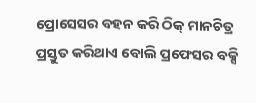ପ୍ରୋସେସର ବହନ କରି ଠିକ୍ ମାନଚିତ୍ର ପ୍ରସ୍ତୁତ କରିଥାଏ ବୋଲି ପ୍ରଫେସର ବକ୍ସି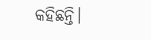କହିଛନ୍ତି।